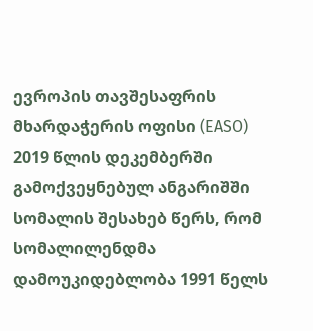ევროპის თავშესაფრის მხარდაჭერის ოფისი (EASO) 2019 წლის დეკემბერში გამოქვეყნებულ ანგარიშში სომალის შესახებ წერს, რომ სომალილენდმა დამოუკიდებლობა 1991 წელს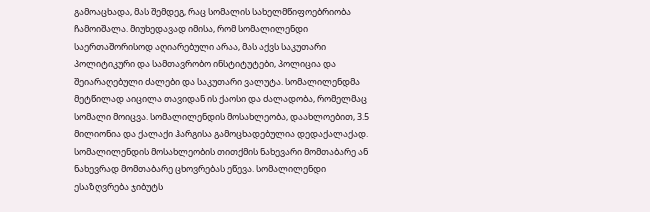გამოაცხადა, მას შემდეგ, რაც სომალის სახელმწიფოებრიობა ჩამოიშალა. მიუხედავად იმისა, რომ სომალილენდი საერთაშორისოდ აღიარებული არაა, მას აქვს საკუთარი პოლიტიკური და სამთავრობო ინსტიტუტები, პოლიცია და შეიარაღებული ძალები და საკუთარი ვალუტა. სომალილენდმა მეტწილად აიცილა თავიდან ის ქაოსი და ძალადობა, რომელმაც სომალი მოიცვა. სომალილენდის მოსახლეობა, დაახლოებით, 3.5 მილიონია და ქალაქი ჰარგისა გამოცხადებულია დედაქალაქად. სომალილენდის მოსახლეობის თითქმის ნახევარი მომთაბარე ან ნახევრად მომთაბარე ცხოვრებას ეწევა. სომალილენდი ესაზღვრება ჯიბუტს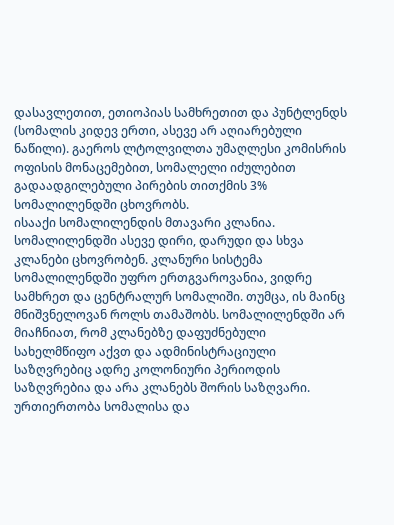დასავლეთით, ეთიოპიას სამხრეთით და პუნტლენდს (სომალის კიდევ ერთი, ასევე არ აღიარებული ნაწილი). გაეროს ლტოლვილთა უმაღლესი კომისრის ოფისის მონაცემებით, სომალელი იძულებით გადაადგილებული პირების თითქმის 3% სომალილენდში ცხოვრობს.
ისააქი სომალილენდის მთავარი კლანია. სომალილენდში ასევე დირი, დარუდი და სხვა კლანები ცხოვრობენ. კლანური სისტემა სომალილენდში უფრო ერთგვაროვანია, ვიდრე სამხრეთ და ცენტრალურ სომალიში. თუმცა, ის მაინც მნიშვნელოვან როლს თამაშობს. სომალილენდში არ მიაჩნიათ, რომ კლანებზე დაფუძნებული სახელმწიფო აქვთ და ადმინისტრაციული საზღვრებიც ადრე კოლონიური პერიოდის საზღვრებია და არა კლანებს შორის საზღვარი.
ურთიერთობა სომალისა და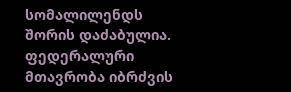სომალილენდს შორის დაძაბულია. ფედერალური მთავრობა იბრძვის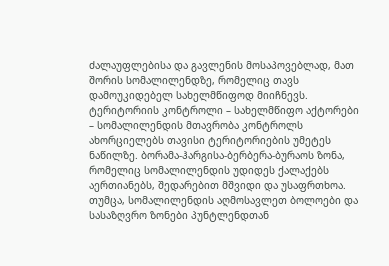ძალაუფლებისა და გავლენის მოსაპოვებლად, მათ შორის სომალილენდზე, რომელიც თავს დამოუკიდებელ სახელმწიფოდ მიიჩნევს.
ტერიტორიის კონტროლი – სახელმწიფო აქტორები – სომალილენდის მთავრობა კონტროლს ახორციელებს თავისი ტერიტორიების უმეტეს ნაწილზე. ბორამა-ჰარგისა-ბერბერა-ბურაოს ზონა, რომელიც სომალილენდის უდიდეს ქალაქებს აერთიანებს, შედარებით მშვიდი და უსაფრთხოა. თუმცა, სომალილენდის აღმოსავლეთ ბოლოები და სასაზღვრო ზონები პუნტლენდთან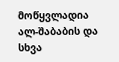მოწყვლადია ალ-შაბაბის და სხვა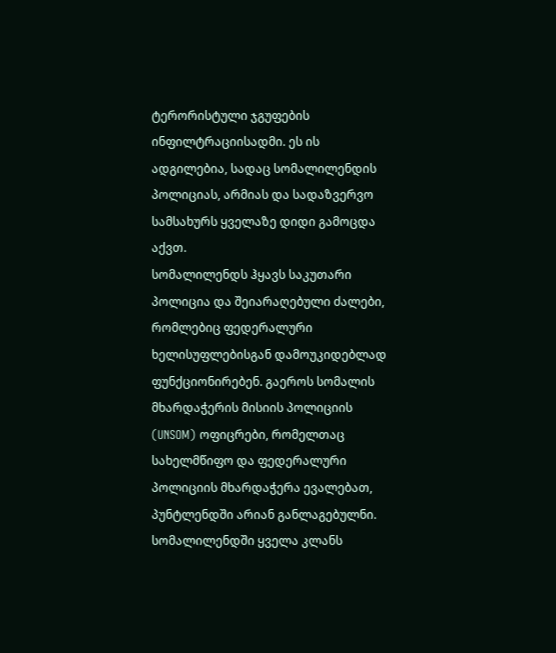ტერორისტული ჯგუფების ინფილტრაციისადმი. ეს ის ადგილებია, სადაც სომალილენდის პოლიციას, არმიას და სადაზვერვო სამსახურს ყველაზე დიდი გამოცდა აქვთ.
სომალილენდს ჰყავს საკუთარი პოლიცია და შეიარაღებული ძალები, რომლებიც ფედერალური ხელისუფლებისგან დამოუკიდებლად ფუნქციონირებენ. გაეროს სომალის მხარდაჭერის მისიის პოლიციის (UNSOM) ოფიცრები, რომელთაც სახელმწიფო და ფედერალური პოლიციის მხარდაჭერა ევალებათ, პუნტლენდში არიან განლაგებულნი. სომალილენდში ყველა კლანს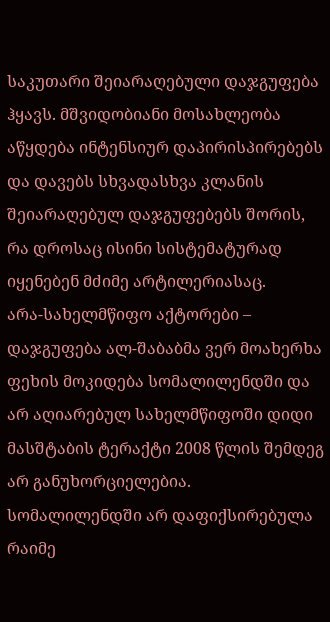საკუთარი შეიარაღებული დაჯგუფება ჰყავს. მშვიდობიანი მოსახლეობა აწყდება ინტენსიურ დაპირისპირებებს და დავებს სხვადასხვა კლანის შეიარაღებულ დაჯგუფებებს შორის, რა დროსაც ისინი სისტემატურად იყენებენ მძიმე არტილერიასაც.
არა-სახელმწიფო აქტორები – დაჯგუფება ალ-შაბაბმა ვერ მოახერხა ფეხის მოკიდება სომალილენდში და არ აღიარებულ სახელმწიფოში დიდი მასშტაბის ტერაქტი 2008 წლის შემდეგ არ განუხორციელებია. სომალილენდში არ დაფიქსირებულა რაიმე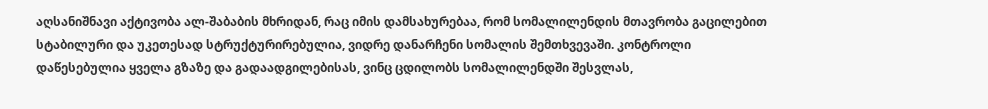აღსანიშნავი აქტივობა ალ-შაბაბის მხრიდან, რაც იმის დამსახურებაა, რომ სომალილენდის მთავრობა გაცილებით სტაბილური და უკეთესად სტრუქტურირებულია, ვიდრე დანარჩენი სომალის შემთხვევაში. კონტროლი დაწესებულია ყველა გზაზე და გადაადგილებისას, ვინც ცდილობს სომალილენდში შესვლას,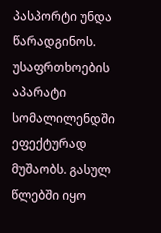პასპორტი უნდა წარადგინოს. უსაფრთხოების აპარატი სომალილენდში ეფექტურად მუშაობს. გასულ წლებში იყო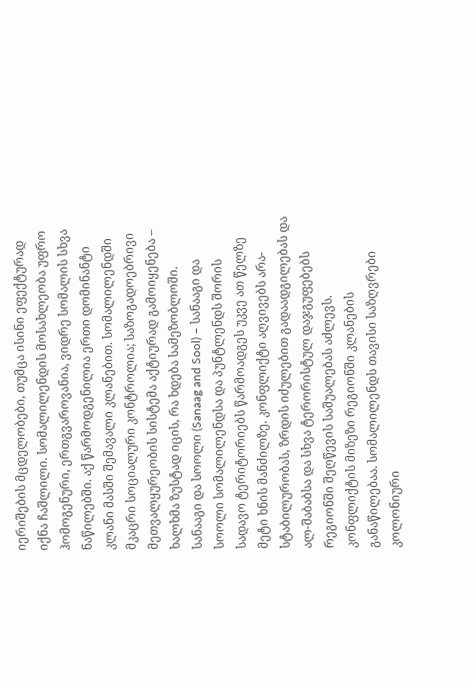იერიშების მცდელობები, თუმცა ისინი ეფექტურად იქნა ჩაშლილი. სომალილენდის მოსახლეობა უფრო ჰომოგენური, ერთგვაროვანია, ვიდრე სომალის სხვა ნაწილებში. აქ წარმოდგენილია ერთი დომინანტი კლანი მასში შემავალი კლანებით. სომალილენდში მკაცრი სოციალური კონტროლია; საზოგადოებრივი მეთვალყურეობის სისტემა აქტიურად გამოიყენება – ხალხმა ზუსტად იცის, რა ხდება სამეზობლოში.
სანააგი და სოოლი (Sanaag and Sool) – სანააგი და სოოლი სომალილენდსა და პუნტლენდს შორის სადავო ტერიტორიებს წარმოადგეს უკვე ათ წელზე მეტი ხნის მანძილზე. კონფლიქტი აღვივებს არა-სტაბილურობას, ზრდის იძულებით გადაადგილებას და ალ-შაბაბსა და სხვა ტერორისტულ დაჯგუფებებს რეგიონში შეღწევის საშუალებას აძლევს. კონფლიქტის მიზეზი რეგიონში კლანების განაწილებაა. სომალილენდს თავისი საზღვრები კოლონიური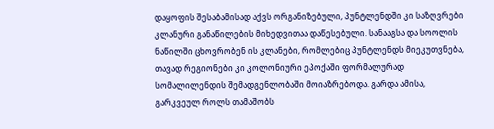დაყოფის შესაბამისად აქვს ორგანიზებული, პუნტლენდში კი საზღვრები კლანური განაწილების მიხედვითაა დაწესებული. სანააგსა და სოოლის ნაწილში ცხოვრობენ ის კლანები, რომლებიც პუნტლენდს მიეკუთვნება, თავად რეგიონები კი კოლონიური ეპოქაში ფორმალურად სომალილენდის შემადგენლობაში მოიაზრებოდა. გარდა ამისა, გარკვეულ როლს თამაშობს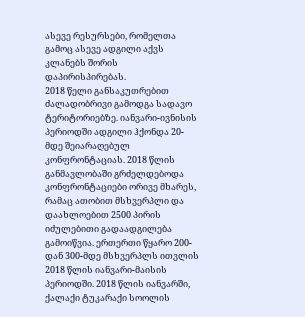ასევე რესურსები, რომელთა გამოც ასევე ადგილი აქვს კლანებს შორის დაპირისპირებას.
2018 წელი განსაკუთრებით ძალადობრივი გამოდგა სადავო ტერიტორიებზე. იანვარი-ივნისის პერიოდში ადგილი ჰქონდა 20-მდე შეიარაღებულ კონფრონტაციას. 2018 წლის განმავლობაში გრძელდებოდა კონფრონტაციები ორივე მხარეს, რამაც ათობით მსხვერპლი და დაახლოებით 2500 პირის იძულებითი გადაადგილება გამოიწვია. ერთერთი წყარო 200-დან 300-მდე მსხვერპლს ითვლის 2018 წლის იანვარი-მაისის პერიოდში. 2018 წლის იანვარში, ქალაქი ტუკარაქი სოოლის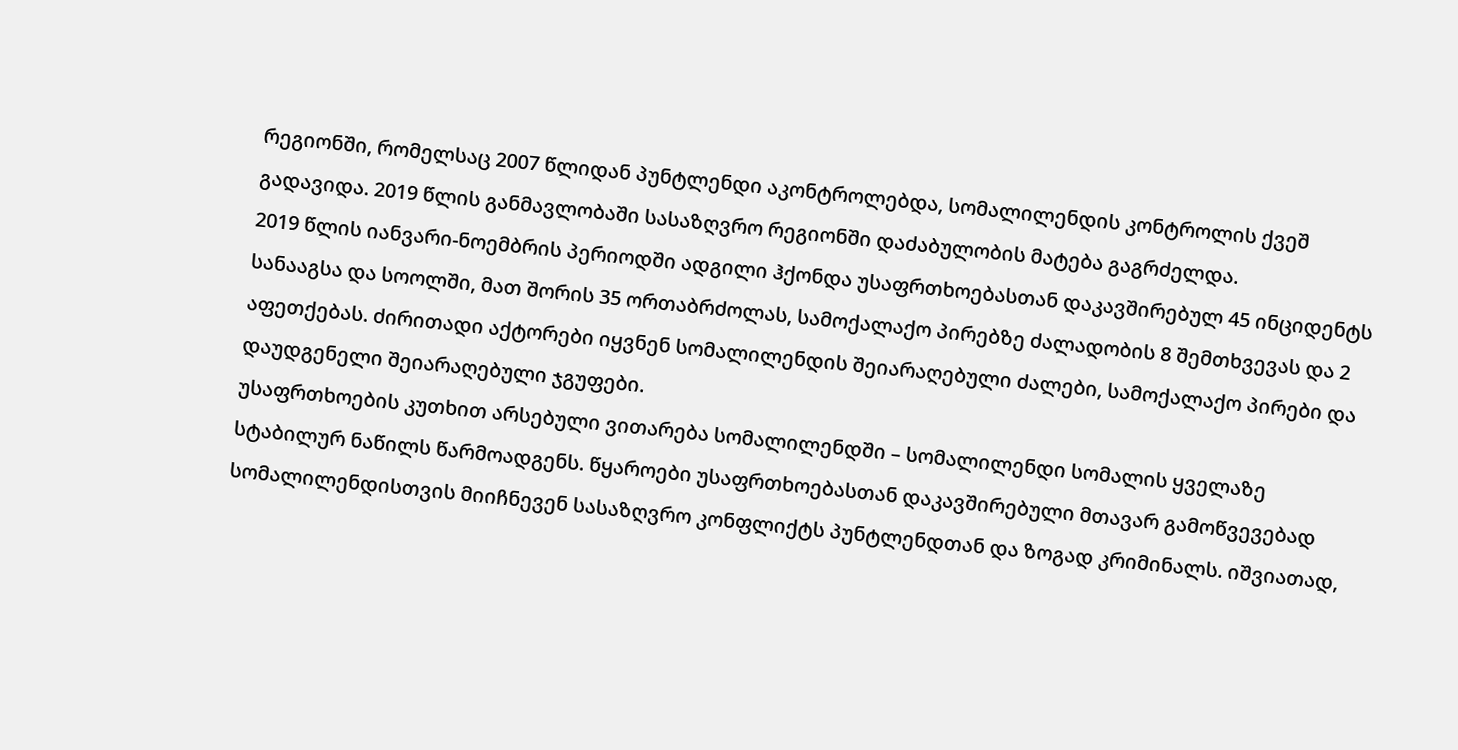რეგიონში, რომელსაც 2007 წლიდან პუნტლენდი აკონტროლებდა, სომალილენდის კონტროლის ქვეშ გადავიდა. 2019 წლის განმავლობაში სასაზღვრო რეგიონში დაძაბულობის მატება გაგრძელდა.
2019 წლის იანვარი-ნოემბრის პერიოდში ადგილი ჰქონდა უსაფრთხოებასთან დაკავშირებულ 45 ინციდენტს სანააგსა და სოოლში, მათ შორის 35 ორთაბრძოლას, სამოქალაქო პირებზე ძალადობის 8 შემთხვევას და 2 აფეთქებას. ძირითადი აქტორები იყვნენ სომალილენდის შეიარაღებული ძალები, სამოქალაქო პირები და დაუდგენელი შეიარაღებული ჯგუფები.
უსაფრთხოების კუთხით არსებული ვითარება სომალილენდში – სომალილენდი სომალის ყველაზე სტაბილურ ნაწილს წარმოადგენს. წყაროები უსაფრთხოებასთან დაკავშირებული მთავარ გამოწვევებად სომალილენდისთვის მიიჩნევენ სასაზღვრო კონფლიქტს პუნტლენდთან და ზოგად კრიმინალს. იშვიათად,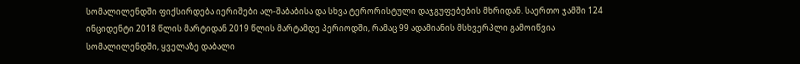სომალილენდში ფიქსირდება იერიშები ალ-შაბაბისა და სხვა ტერორისტული დაჯგუფებების მხრიდან. საერთო ჯამში 124 ინციდენტი 2018 წლის მარტიდან 2019 წლის მარტამდე პერიოდში, რამაც 99 ადამიანის მსხვერპლი გამოიწვია სომალილენდში, ყველაზე დაბალი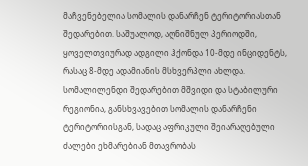მაჩვენებელია სომალის დანარჩენ ტერიტორიასთან შედარებით. საშუალოდ, აღნიშნულ პერიოდში, ყოველთვიურად ადგილი ჰქონდა 10-მდე ინციდენტს, რასაც 8-მდე ადამიანის მსხვერპლი ახლდა.
სომალილენდი შედარებით მშვიდი და სტაბილური რეგიონია, განსხვავებით სომალის დანარჩენი ტერიტორიისგან, სადაც აფრიკული შეიარაღებული ძალები ეხმარებიან მთავრობას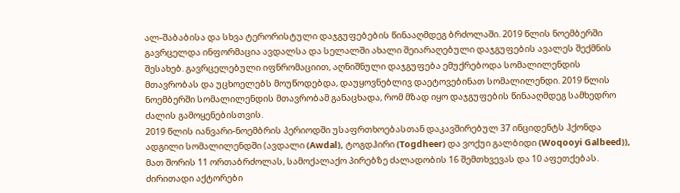ალ-შაბაბისა და სხვა ტერორისტული დაჯგუფებების წინააღმდეგ ბრძოლაში. 2019 წლის ნოემბერში გავრცელდა ინფორმაცია ავდალსა და სელალში ახალი შეიარაღებული დაჯგუფების ავალეს შექმნის შესახებ. გავრცელებული იფნრომაციით, აღნიშნული დაჯგუფება ემუქრებოდა სომალილენდის მთავრობას და უცხოელებს მოუწოდებდა, დაუყოვნებლივ დაეტოვებინათ სომალილენდი. 2019 წლის ნოემბერში სომალილენდის მთავრობამ განაცხადა, რომ მზად იყო დაჯგუფების წინააღმდეგ სამხედრო ძალის გამოყენებისთვის.
2019 წლის იანვარი-ნოემბრის პერიოდში უსაფრთხოებასთან დაკავშირებულ 37 ინციდენტს ჰქონდა ადგილი სომალილენდში (ავდალი (Awdal), ტოგდჰირი (Togdheer) და ვოქუი გალბიდი (Woqooyi Galbeed)), მათ შორის 11 ორთაბრძოლას, სამოქალაქო პირებზე ძალადობის 16 შემთხვევას და 10 აფეთქებას. ძირითადი აქტორები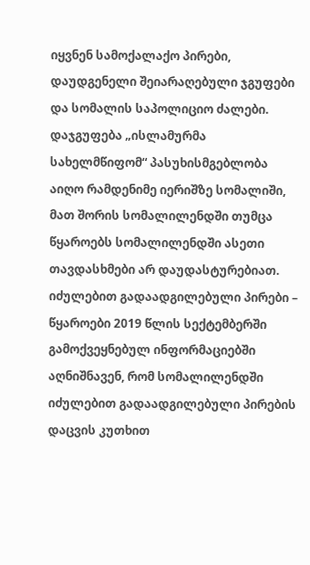იყვნენ სამოქალაქო პირები, დაუდგენელი შეიარაღებული ჯგუფები და სომალის საპოლიციო ძალები. დაჯგუფება „ისლამურმა სახელმწიფომ“ პასუხისმგებლობა აიღო რამდენიმე იერიშზე სომალიში, მათ შორის სომალილენდში თუმცა წყაროებს სომალილენდში ასეთი თავდასხმები არ დაუდასტურებიათ.
იძულებით გადაადგილებული პირები – წყაროები 2019 წლის სექტემბერში გამოქვეყნებულ ინფორმაციებში აღნიშნავენ, რომ სომალილენდში იძულებით გადაადგილებული პირების დაცვის კუთხით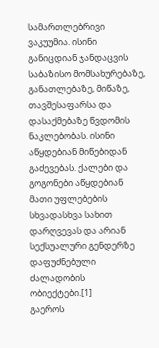სამართლებრივი ვაკუუმია. ისინი განიცდიან ჯანდაცვის საბაზისო მომსახურებაზე, განათლებაზე, მიწაზე, თავშესაფარსა და დასაქმებაზე წვდომის ნაკლებობას. ისინი აწყდებიან მიწებიდან გაძევებას. ქალები და გოგონები აწყდებიან მათი უფლებების სხვადასხვა სახით დარღვევას და არიან სექსუალური გენდერზე დაფუძნებული ძალადობის ობიექტები.[1]
გაეროს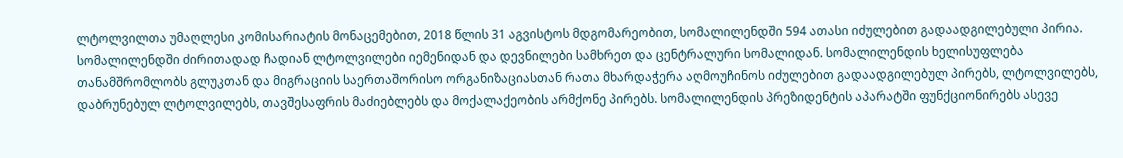ლტოლვილთა უმაღლესი კომისარიატის მონაცემებით, 2018 წლის 31 აგვისტოს მდგომარეობით, სომალილენდში 594 ათასი იძულებით გადაადგილებული პირია. სომალილენდში ძირითადად ჩადიან ლტოლვილები იემენიდან და დევნილები სამხრეთ და ცენტრალური სომალიდან. სომალილენდის ხელისუფლება თანამშრომლობს გლუკთან და მიგრაციის საერთაშორისო ორგანიზაციასთან რათა მხარდაჭერა აღმოუჩინოს იძულებით გადაადგილებულ პირებს, ლტოლვილებს, დაბრუნებულ ლტოლვილებს, თავშესაფრის მაძიებლებს და მოქალაქეობის არმქონე პირებს. სომალილენდის პრეზიდენტის აპარატში ფუნქციონირებს ასევე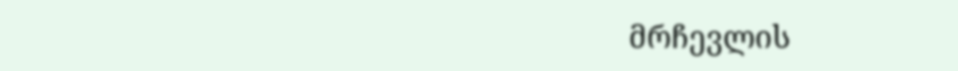მრჩევლის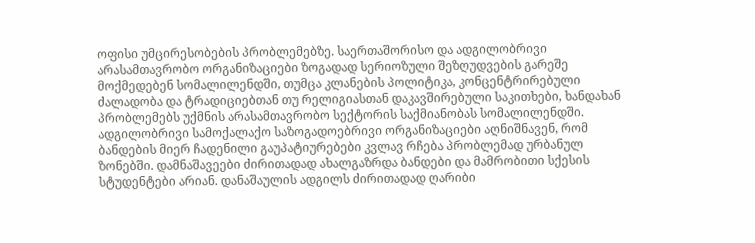ოფისი უმცირესობების პრობლემებზე. საერთაშორისო და ადგილობრივი არასამთავრობო ორგანიზაციები ზოგადად სერიოზული შეზღუდვების გარეშე მოქმედებენ სომალილენდში, თუმცა კლანების პოლიტიკა, კონცენტრირებული ძალადობა და ტრადიციებთან თუ რელიგიასთან დაკავშირებული საკითხები, ხანდახან პრობლემებს უქმნის არასამთავრობო სექტორის საქმიანობას სომალილენდში.
ადგილობრივი სამოქალაქო საზოგადოებრივი ორგანიზაციები აღნიშნავენ, რომ ბანდების მიერ ჩადენილი გაუპატიურებები კვლავ რჩება პრობლემად ურბანულ ზონებში. დამნაშავეები ძირითადად ახალგაზრდა ბანდები და მამრობითი სქესის სტუდენტები არიან. დანაშაულის ადგილს ძირითადად ღარიბი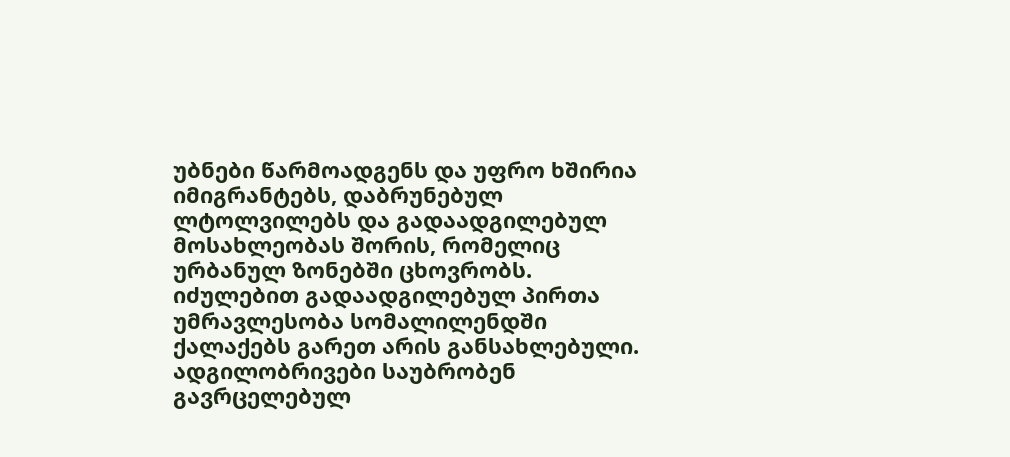უბნები წარმოადგენს და უფრო ხშირია იმიგრანტებს, დაბრუნებულ ლტოლვილებს და გადაადგილებულ მოსახლეობას შორის, რომელიც ურბანულ ზონებში ცხოვრობს.
იძულებით გადაადგილებულ პირთა უმრავლესობა სომალილენდში ქალაქებს გარეთ არის განსახლებული. ადგილობრივები საუბრობენ გავრცელებულ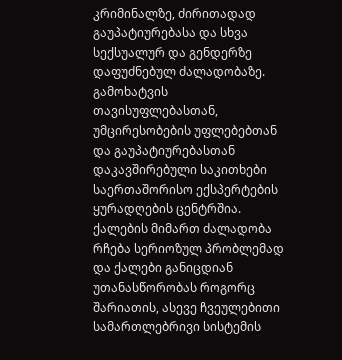კრიმინალზე, ძირითადად გაუპატიურებასა და სხვა სექსუალურ და გენდერზე დაფუძნებულ ძალადობაზე. გამოხატვის თავისუფლებასთან, უმცირესობების უფლებებთან და გაუპატიურებასთან დაკავშირებული საკითხები საერთაშორისო ექსპერტების ყურადღების ცენტრშია. ქალების მიმართ ძალადობა რჩება სერიოზულ პრობლემად და ქალები განიცდიან უთანასწორობას როგორც შარიათის, ასევე ჩვეულებითი სამართლებრივი სისტემის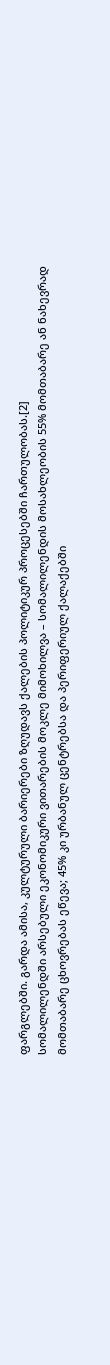ფარგლებში. გარდა ამისა, კულტურული ბარიერები ზღუდავს ქალების პოლიტიკურ პროცესებში ჩართულობას.[2]
სომალილენდში არსებული ეკონომიკური ვითარების მოკლე მიმოხილვა – სომალილენდის მოსახლეობის 55% მომთაბარე ან ნახევრად მომთაბარე ცხოვრებას ეწევა; 45% კი ურბანულ ცენტრებსა და პერიფერიულ ქალაქებში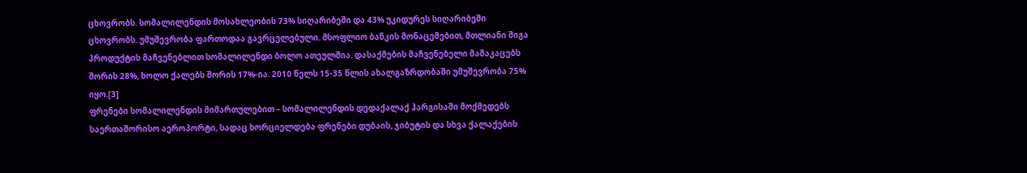ცხოვრობს. სომალილენდის მოსახლეობის 73% სიღარიბეში და 43% უკიდურეს სიღარიბეში ცხოვრობს. უმუშევრობა ფართოდაა გავრცელებული. მსოფლიო ბანკის მონაცემებით, მთლიანი შიგა პროდუქტის მაჩვენებლით სომალილენდი ბოლო ათეულშია. დასაქმების მაჩვენებელი მამაკაცებს შორის 28%, ხოლო ქალებს შორის 17%-ია. 2010 წელს 15-35 წლის ახალგაზრდობაში უმუშევრობა 75% იყო.[3]
ფრენები სომალილენდის მიმართულებით – სომალილენდის დედაქალაქ ჰარგისაში მოქმედებს საერთაშორისო აეროპორტი, სადაც ხორციელდება ფრენები დუბაის, ჯიბუტის და სხვა ქალაქების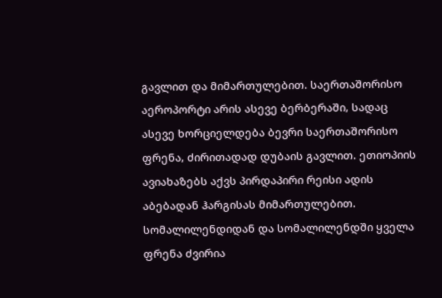გავლით და მიმართულებით. საერთაშორისო აეროპორტი არის ასევე ბერბერაში, სადაც ასევე ხორციელდება ბევრი საერთაშორისო ფრენა, ძირითადად დუბაის გავლით. ეთიოპიის ავიახაზებს აქვს პირდაპირი რეისი ადის აბებადან ჰარგისას მიმართულებით. სომალილენდიდან და სომალილენდში ყველა ფრენა ძვირია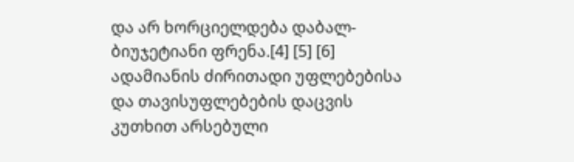და არ ხორციელდება დაბალ-ბიუჯეტიანი ფრენა.[4] [5] [6]
ადამიანის ძირითადი უფლებებისა და თავისუფლებების დაცვის კუთხით არსებული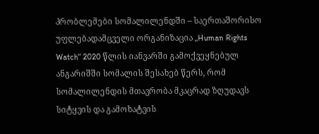პრობლემები სომალილენდში – საერთაშორისო უფლებადამცველი ორგანიზაცია „Human Rights Watch“ 2020 წლის იანვარში გამოქვეყნებულ ანგარიშში სომალის შესახებ წერს, რომ სომალილენდის მთავრობა მკაცრად ზღუდავს სიტყვის და გამოხატვის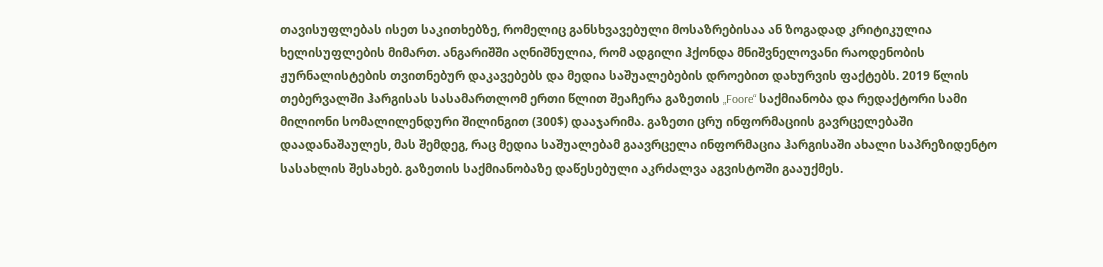თავისუფლებას ისეთ საკითხებზე, რომელიც განსხვავებული მოსაზრებისაა ან ზოგადად კრიტიკულია ხელისუფლების მიმართ. ანგარიშში აღნიშნულია, რომ ადგილი ჰქონდა მნიშვნელოვანი რაოდენობის ჟურნალისტების თვითნებურ დაკავებებს და მედია საშუალებების დროებით დახურვის ფაქტებს. 2019 წლის თებერვალში ჰარგისას სასამართლომ ერთი წლით შეაჩერა გაზეთის „Foore“ საქმიანობა და რედაქტორი სამი მილიონი სომალილენდური შილინგით (300$) დააჯარიმა. გაზეთი ცრუ ინფორმაციის გავრცელებაში დაადანაშაულეს, მას შემდეგ, რაც მედია საშუალებამ გაავრცელა ინფორმაცია ჰარგისაში ახალი საპრეზიდენტო სასახლის შესახებ. გაზეთის საქმიანობაზე დაწესებული აკრძალვა აგვისტოში გააუქმეს.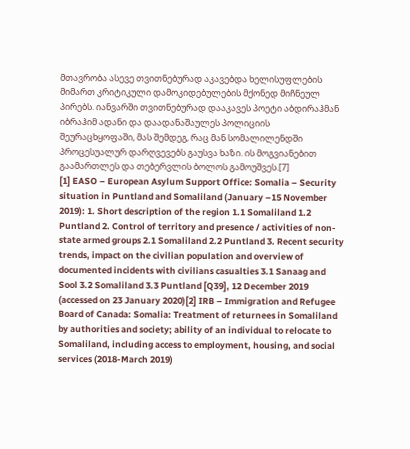მთავრობა ასევე თვითნებურად აკავებდა ხელისუფლების მიმართ კრიტიკული დამოკიდებულების მქონედ მიჩნეულ პირებს. იანვარში თვითნებურად დააკავეს პოეტი აბდირაჰმან იბრაჰიმ ადანი და დაადანაშაულეს პოლიციის შეურაცხყოფაში, მას შემდეგ, რაც მან სომალილენდში პროცესუალურ დარღვევებს გაუსვა ხაზი. ის მოგვიანებით გაამართლეს და თებერვლის ბოლოს გამოუშვეს.[7]
[1] EASO – European Asylum Support Office: Somalia – Security situation in Puntland and Somaliland (January –15 November 2019): 1. Short description of the region 1.1 Somaliland 1.2 Puntland 2. Control of territory and presence / activities of non-state armed groups 2.1 Somaliland 2.2 Puntland 3. Recent security trends, impact on the civilian population and overview of documented incidents with civilians casualties 3.1 Sanaag and Sool 3.2 Somaliland 3.3 Puntland [Q39], 12 December 2019
(accessed on 23 January 2020)[2] IRB – Immigration and Refugee Board of Canada: Somalia: Treatment of returnees in Somaliland by authorities and society; ability of an individual to relocate to Somaliland, including access to employment, housing, and social services (2018-March 2019)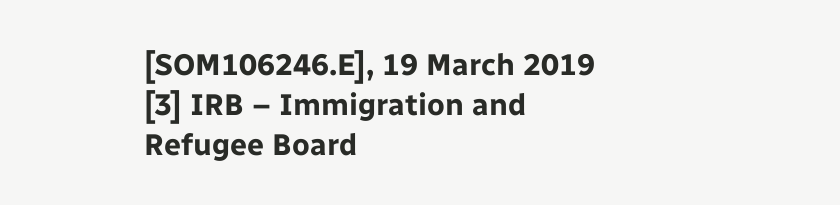[SOM106246.E], 19 March 2019
[3] IRB – Immigration and Refugee Board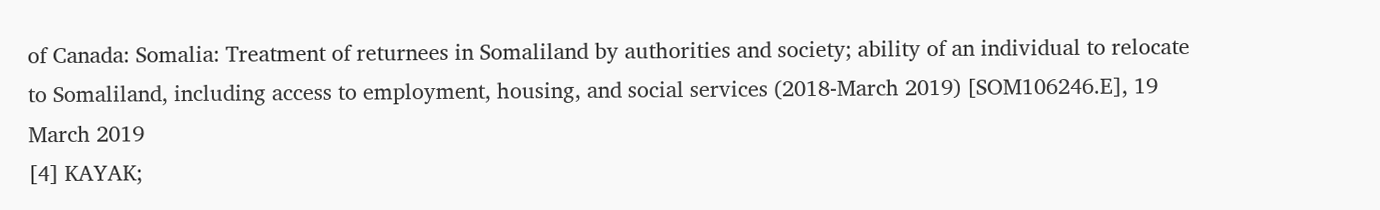of Canada: Somalia: Treatment of returnees in Somaliland by authorities and society; ability of an individual to relocate to Somaliland, including access to employment, housing, and social services (2018-March 2019) [SOM106246.E], 19 March 2019
[4] KAYAK;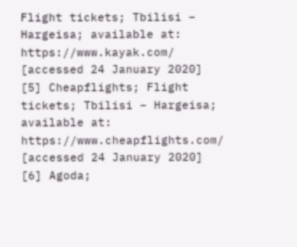Flight tickets; Tbilisi – Hargeisa; available at: https://www.kayak.com/ [accessed 24 January 2020]
[5] Cheapflights; Flight tickets; Tbilisi – Hargeisa; available at: https://www.cheapflights.com/ [accessed 24 January 2020]
[6] Agoda;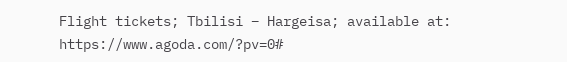Flight tickets; Tbilisi – Hargeisa; available at: https://www.agoda.com/?pv=0#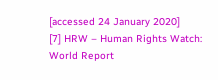[accessed 24 January 2020]
[7] HRW – Human Rights Watch: World Report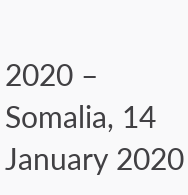2020 – Somalia, 14 January 2020